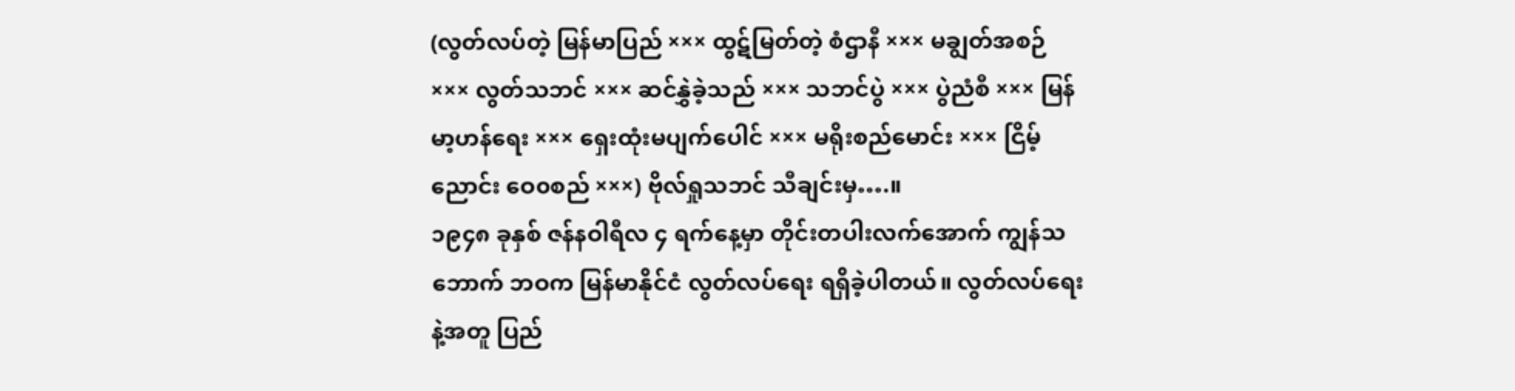(လွတ်လပ်တဲ့ မြန်မာပြည် ××× ထွဋ်မြတ်တဲ့ စံဌာနီ ××× မချွတ်အစဉ် ××× လွတ်သဘင် ××× ဆင်နွှဲခဲ့သည် ××× သဘင်ပွဲ ××× ပွဲညံစီ ××× မြန်မာ့ဟန်ရေး ××× ရှေးထုံးမပျက်ပေါင် ××× မရိုးစည်မောင်း ××× ငြိမ့်ညောင်း ဝေ၀စည် ×××) ဗိုလ်ရှုသဘင် သီချင်းမှ….။
၁၉၄၈ ခုနှစ် ဇန်နဝါရီလ ၄ ရက်နေ့မှာ တိုင်းတပါးလက်အောက် ကျွန်သဘောက် ဘဝက မြန်မာနိုင်ငံ လွတ်လပ်ရေး ရရှိခဲ့ပါတယ်။ လွတ်လပ်ရေးနဲ့အတူ ပြည်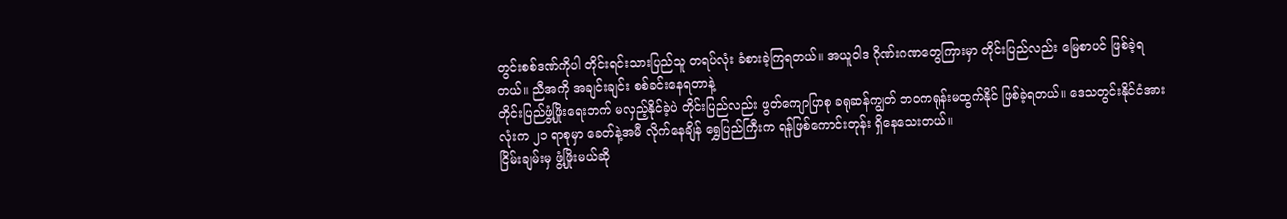တွင်းစစ်ဒဏ်ကိုပါ တိုင်းရင်းသားပြည်သူ တရပ်လုံး ခံစားခဲ့ကြရတယ်။ အယူဝါဒ ဂိုဏ်းဂဏတွေကြားမှာ တိုင်းပြည်လည်း မြေစာပင် ဖြစ်ခဲ့ရတယ်။ ညီအကို အချင်းချင်း စစ်ခင်းနေရတာနဲ့
တိုင်းပြည်ဖွံ့ဖြိုးရေးဘက် မလှည့်နိုင်ခဲ့ပဲ တိုင်းပြည်လည်း ဖွတ်ကျောပြာစု ခရုဆန်ကျွတ် ဘဝကရုန်းမထွက်နိုင် ဖြစ်ခဲ့ရတယ်။ ဒေသတွင်းနိုင်ငံအားလုံးက ၂၁ ရာစုမှာ ခေတ်နဲ့အမီ လိုက်နေချိန် ရွှေပြည်ကြီးက ရန်ဖြစ်ကောင်းတုန်း ရှိနေသေးတယ်။
ငြိမ်းချမ်းမှ ဖွံ့ဖြိုးမယ်ဆို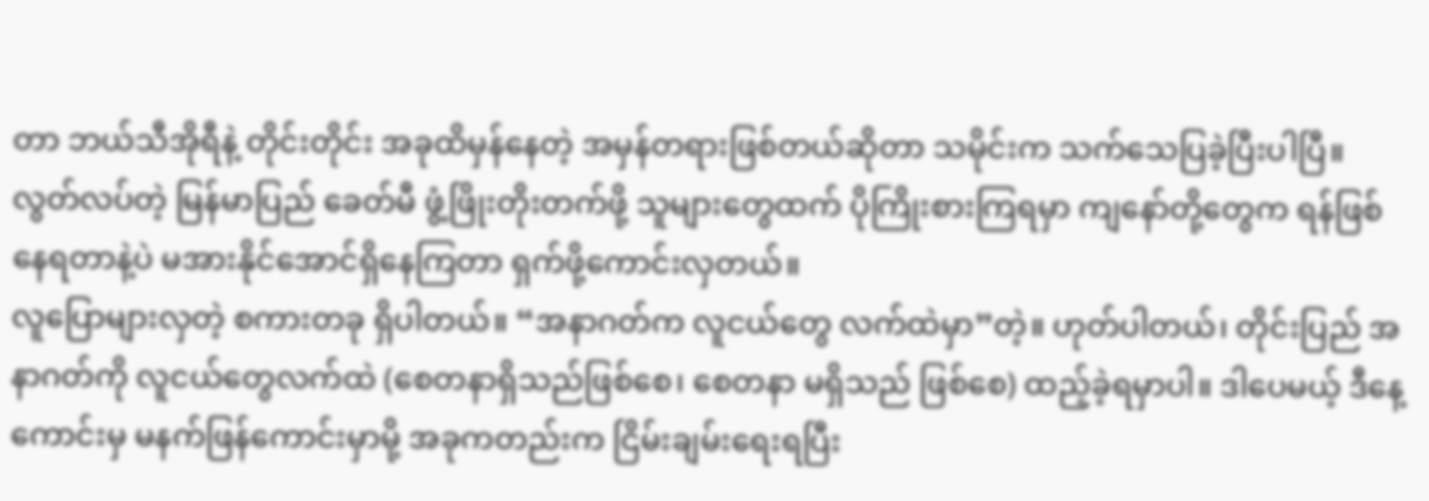တာ ဘယ်သီအိုရီနဲ့ တိုင်းတိုင်း အခုထိမှန်နေတဲ့ အမှန်တရားဖြစ်တယ်ဆိုတာ သမိုင်းက သက်သေပြခဲ့ပြီးပါပြီ။ လွတ်လပ်တဲ့ မြန်မာပြည် ခေတ်မီ ဖွံ့ဖြိုးတိုးတက်ဖို့ သူများတွေထက် ပိုကြိုးစားကြရမှာ ကျနော်တို့တွေက ရန်ဖြစ်နေရတာနဲ့ပဲ မအားနိုင်အောင်ရှိနေကြတာ ရှက်ဖို့ကောင်းလှတယ်။
လူပြောများလှတဲ့ စကားတခု ရှိပါတယ်။ “အနာဂတ်က လူငယ်တွေ လက်ထဲမှာ”တဲ့။ ဟုတ်ပါတယ်၊ တိုင်းပြည် အနာဂတ်ကို လူငယ်တွေလက်ထဲ (စေတနာရှိသည်ဖြစ်စေ၊ စေတနာ မရှိသည် ဖြစ်စေ) ထည့်ခဲ့ရမှာပါ။ ဒါပေမယ့် ဒီနေ့ ကောင်းမှ မနက်ဖြန်ကောင်းမှာမို့ အခုကတည်းက ငြိမ်းချမ်းရေးရပြီး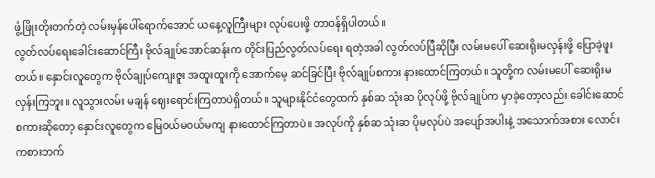ဖွံ့ဖြိုးတိုးတက်တဲ့ လမ်းမှန်ပေါ်ရောက်အောင် ယနေ့လူကြီးများ လုပ်ပေးဖို့ တာဝန်ရှိပါတယ်။
လွတ်လပ်ရေးခေါင်းဆောင်ကြီး ဗိုလ်ချုပ်အောင်ဆန်းက တိုင်းပြည်လွတ်လပ်ရေး ရတဲ့အခါ လွတ်လပ်ပြီဆိုပြီး လမ်းမပေါ် ဆေးရိုးမလှန်းဖို့ ပြောခဲ့ဖူးတယ်။ နှောင်းလူတွေက ဗိုလ်ချုပ်ကျေးဇူး အထူးထူးကို အောက်မေ့ ဆင်ခြင်ပြီး ဗိုလ်ချုပ်စကား နားထောင်ကြတယ်။ သူတို့က လမ်းမပေါ် ဆေးရိုးမလှန်းကြဘူး။ လူသွားလမ်း မချန် ဈေးရောင်းကြတာပဲရှိတယ်။ သူများနိုင်ငံတွေထက် နှစ်ဆ သုံးဆ ပိုလုပ်ဖို့ ဗိုလ်ချုပ်က မှာခဲ့တော့လည်း ခေါင်းဆောင်စကားဆိုတော့ နှောင်းလူတွေက မြေဝယ်မဝယ်မကျ နားထောင်ကြတာပဲ။ အလုပ်ကို နှစ်ဆ သုံးဆ ပိုမလုပ်ပဲ အပျော်အပါးနဲ့ အသောက်အစား လောင်းကစားဘက်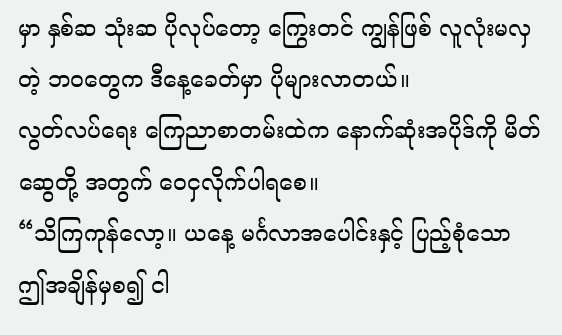မှာ နှစ်ဆ သုံးဆ ပိုလုပ်တော့ ကြွေးတင် ကျွန်ဖြစ် လူလုံးမလှတဲ့ ဘဝတွေက ဒီနေ့ခေတ်မှာ ပိုများလာတယ်။
လွတ်လပ်ရေး ကြေညာစာတမ်းထဲက နောက်ဆုံးအပိုဒ်ကို မိတ်ဆွေတို့ အတွက် ဝေငှလိုက်ပါရစေ။
“သိကြကုန်လော့။ ယနေ့ မင်္ဂလာအပေါင်းနှင့် ပြည့်စုံသော ဤအချိန်မှစ၍ ငါ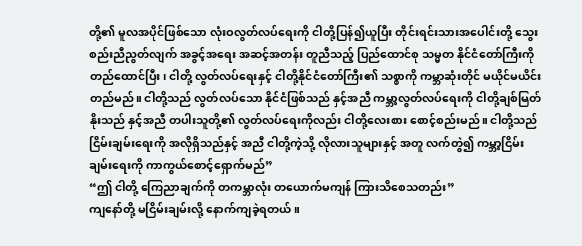တို့၏ မူလအပိုင်ဖြစ်သော လုံးဝလွတ်လပ်ရေးကို ငါတို့ပြန်၍ယူပြီး တိုင်းရင်းသားအပေါင်းတို့ သွေးစည်းညီညွတ်လျက် အခွင့်အရေး အဆင့်အတန်း တူညီသည့် ပြည်ထောင်စု သမ္မတ နိုင်ငံတော်ကြီးကို တည်ထောင်ပြီး၊ ငါတို့ လွတ်လပ်ရေးနှင့် ငါတို့နိုင်ငံတော်ကြီး၏ သစ္စာကို ကမ္ဘာဆုံးတိုင် မယိုင်မယိင်း တည်မည်။ ငါတို့သည် လွတ်လပ်သော နိုင်ငံဖြစ်သည် နှင့်အညီ ကမ္ဘာ့လွတ်လပ်ရေးကို ငါတို့ချစ်မြတ်နိုးသည် နှင့်အညီ တပါးသူတို့၏ လွတ်လပ်ရေးကိုလည်း ငါတို့လေးစား စောင့်စည်းမည်။ ငါတို့သည် ငြိမ်းချမ်းရေးကို အလိုရှိသည်နှင့် အညီ ငါတို့ကဲ့သို့ လိုလားသူများနှင့် အတူ လက်တွဲ၍ ကမ္ဘာ့ငြိမ်းချမ်းရေးကို ကာကွယ်စောင့်ရှောက်မည်”
“ဤ ငါတို့ ကြေညာချက်ကို တကမ္ဘာလုံး တယောက်မကျန် ကြားသိစေသတည်း”
ကျနော်တို့ မငြိမ်းချမ်းလို့ နောက်ကျခဲ့ရတယ်။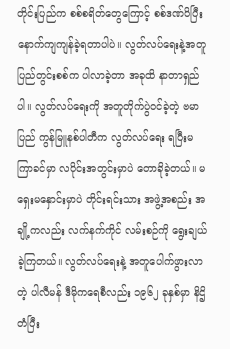တိုင်းပြည်က စစ်စရိတ်တွေကြောင့် စစ်ဒဏ်ပိပြီး နောက်ကျကျန်ခဲ့ရတာပါပဲ။ လွတ်လပ်ရေးနဲ့အတူ ပြည်တွင်းစစ်က ပါလာခဲ့တာ အခုထိ နာတာရှည်ပါ။ လွတ်လပ်ရေးကို အတူတိုက်ပွဲဝင်ခဲ့တဲ့ ဗမာပြည် ကွန်မြူနစ်ပါတီက လွတ်လပ်ရေး ရပြီးမကြာခင်မှာ လပိုင်းအတွင်းမှာပဲ တောခိုခဲ့တယ်။ မရှေးမနှောင်းမှာပဲ တိုင်းရင်းသား အဖွဲ့အစည်း အချို့ကလည်း လက်နက်ကိုင် လမ်းစဉ်ကို ရွေးချယ်ခဲ့ကြတယ်။ လွတ်လပ်ရေးနဲ့ အတူပေါက်ဖွားလာတဲ့ ပါလီမန် ဒီမိုကရေစီလည်း ၁၉၆၂ ခုနှစ်မှာ နိဌိတံပြီး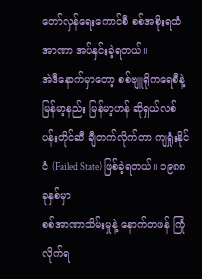တော်လှန်ရေးကောင်စီ စစ်အစိုးရထံ အာဏာ အပ်နှင်းခဲ့ရတယ်။
အဲဒီနောက်မှာတော့ စစ်ဗျူရိုကရေစီနဲ့ မြန်မာ့နည်း မြန်မာ့ဟန် ဆိုရှယ်လစ် ပန်းတိုင်ဆီ ချီတက်လိုက်တာ ကျရှုံးနိုင်ငံ (Failed State) ဖြစ်ခဲ့ရတယ်။ ၁၉၈၈ ခုနှစ်မှာ
စစ်အာဏာသိမ်းမှုနဲ့ နောက်တဖန် ကြုံလိုက်ရ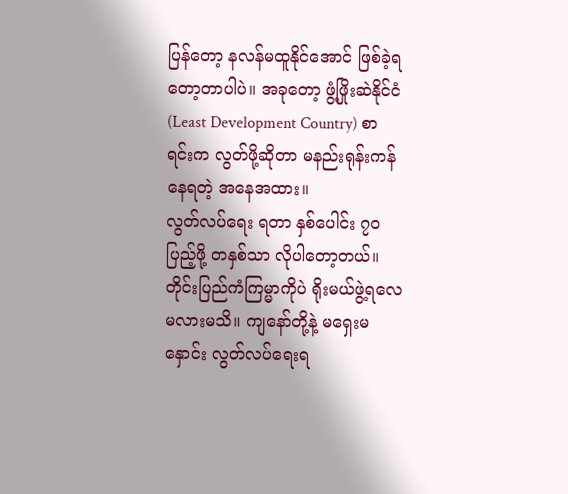ပြန်တော့ နလန်မထူနိုင်အောင် ဖြစ်ခဲ့ရတော့တာပါပဲ။ အခုတော့ ဖွံ့ဖြိုးဆဲနိုင်ငံ (Least Development Country) စာရင်းက လွတ်ဖို့ဆိုတာ မနည်းရုန်းကန်နေရတဲ့ အနေအထား။
လွတ်လပ်ရေး ရတာ နှစ်ပေါင်း ၇၀ ပြည့်ဖို့ တနှစ်သာ လိုပါတော့တယ်။ တိုင်းပြည်ကံကြမ္မာကိုပဲ ရိုးမယ်ဖွဲ့ရလေမလားမသိ။ ကျနော်တို့နဲ့ မရှေးမနှောင်း လွတ်လပ်ရေးရ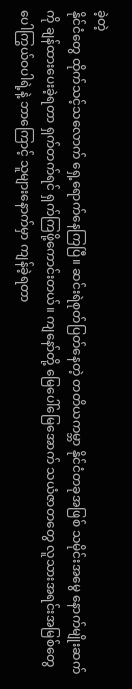ခဲ့တဲ့
နိုင်ငံတွေ ထိုက်သင့်သလောက် ရှေ့ရောက်နေကြပြီ။ ဆင်းရဲစုတ်ပြတ်နေတဲ့ တတိယကမ္ဘာ နိုင်ငံတခုအဖြစ် သမိုင်းအမွေ နောက်မျိုးဆက်ကို ချန်ထားပေးခဲ့ရတာ ရှက်တက်ရင် ရှက်ကြဖို့ကောင်းတယ်။ ကျနော်တို့ မြေပေါ်မြေအောက် သယံဇာတတွေ လူသားအရင်းအမြစ်တွေ ပေါကြွယ်ဝပါရဲ့နဲ့ ဘာကြောင့် သူများနောက်မှာ ကျန်ခဲ့ရတာ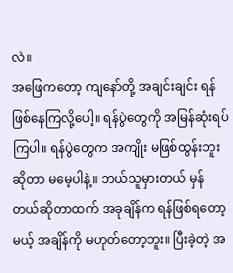လဲ။
အဖြေကတော့ ကျနော်တို့ အချင်းချင်း ရန်ဖြစ်နေကြလို့ပေါ့။ ရန်ပွဲတွေကို အမြန်ဆုံးရပ်ကြပါ။ ရန်ပွဲတွေက အကျိုး မဖြစ်ထွန်းဘူးဆိုတာ မမေ့ပါနဲ့။ ဘယ်သူမှားတယ် မှန်တယ်ဆိုတာထက် အခုချိန်က ရန်ဖြစ်ရတော့မယ့် အချိန်ကို မဟုတ်တော့ဘူး။ ပြီးခဲ့တဲ့ အ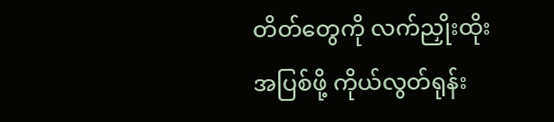တိတ်တွေကို လက်ညှိုးထိုး အပြစ်ဖို့ ကိုယ်လွတ်ရုန်း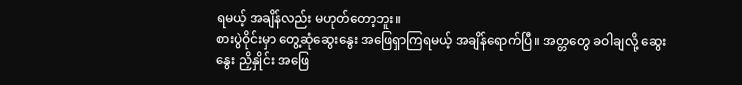ရမယ့် အချိန်လည်း မဟုတ်တော့ဘူး။
စားပွဲဝိုင်းမှာ တွေ့ဆုံဆွေးနွေး အဖြေရှာကြရမယ့် အချိန်ရောက်ပြီ။ အတ္တတွေ ခဝါချလို့ ဆွေးနွေး ညှိနှိုင်း အဖြေ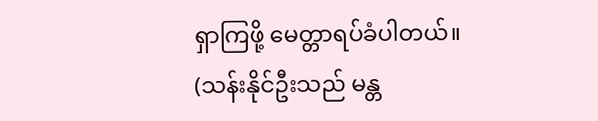ရှာကြဖို့ မေတ္တာရပ်ခံပါတယ်။
(သန်းနိုင်ဦးသည် မန္တ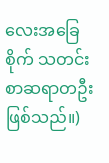လေးအခြေစိုက် သတင်းစာဆရာတဦး ဖြစ်သည်။)